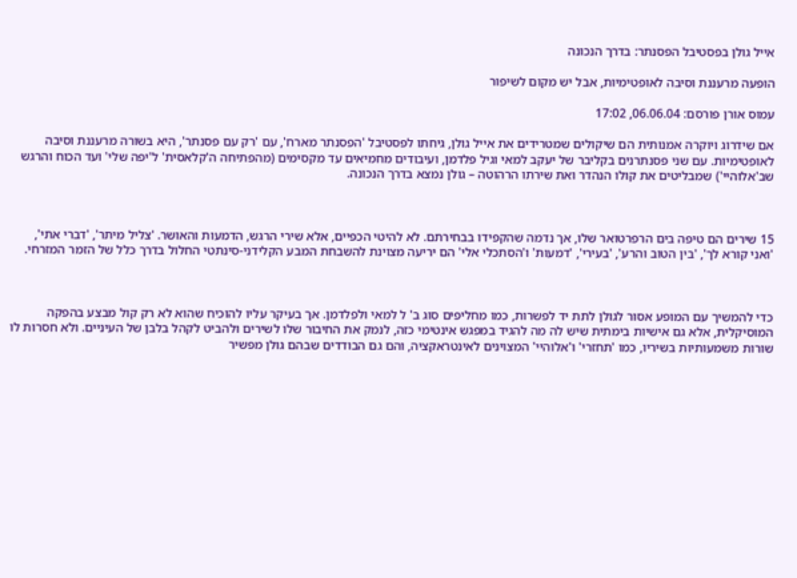אייל גולן בפסטיבל הפסנתר: בדרך הנכונה

הופעה מרעננת וסיבה לאופטימיות, אבל יש מקום לשיפור

עמוס אורן פורסם: 06.06.04, 17:02

אם שידרוג ויוקרה אמנותית הם שיקולים שמטרידים את אייל גולן, גיחתו לפסטיבל 'הפסנתר מארח', עם 'רק עם פסנתר', היא בשורה מרעננת וסיבה לאופטימיות. עם שני פסנתרנים בקליבר של יעקב למאי וגיל פלדמן, ועיבודים מחמיאים עד מקסימים (מהפתיחה ה'קלאסית' ל'יפה שלי' ועד הכוח והרגש שב'אלוהיי') שמבליטים את קולו הנהדר ואת שירתו הרהוטה – גולן נמצא בדרך הנכונה.



15 שירים הם טיפה בים הרפרטואר שלו, אך נדמה שהקפידו בבחירתם. לא להיטי הכפיים, אלא שירי הרגש, הדמעות והאושר. 'צליל מיתר', 'דברי אתי', 'ואני קורא לך', 'בין הטוב והרע', 'בעירי', 'דמעות' ו'הסתכלי אלי' הם יריעה מצוינת להשבחת המבע הקלידני-סינתטי החלול בדרך כלל של הזמר המזרחי.



כדי להמשיך עם המופע אסור לגולן לתת יד לפשרות, כמו מחליפים סוג ב' ל למאי ולפלדמן. אך בעיקר עליו להוכיח שהוא לא רק קול מבצע בהפקה המוסיקלית, אלא גם אישיות בימתית שיש לה מה להגיד במפגש אינטימי כזה, לנמק את החיבור שלו לשירים ולהביט לקהל בלבן של העיניים. ולא חסרות לו שורות משמעותיות בשיריו, כמו 'תחזרי' ו'אלוהיי' המצוינים לאינטראקציה, והם גם הבודדים שבהם גולן מפשיר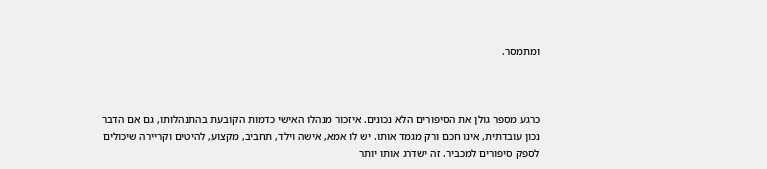ומתמסר.



כרגע מספר גולן את הסיפורים הלא נכונים. איזכור מנהלו האישי כדמות הקובעת בהתנהלותו, גם אם הדבר נכון עובדתית, אינו חכם ורק מגמד אותו. יש לו אמא, אישה וילד, תחביב, מקצוע, להיטים וקריירה שיכולים לספק סיפורים למכביר. זה ישדרג אותו יותר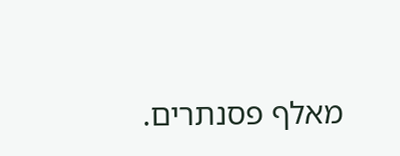מאלף פסנתרים.